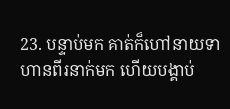23. បន្ទាប់មក គាត់ក៏ហៅនាយទាហានពីរនាក់មក ហើយបង្គាប់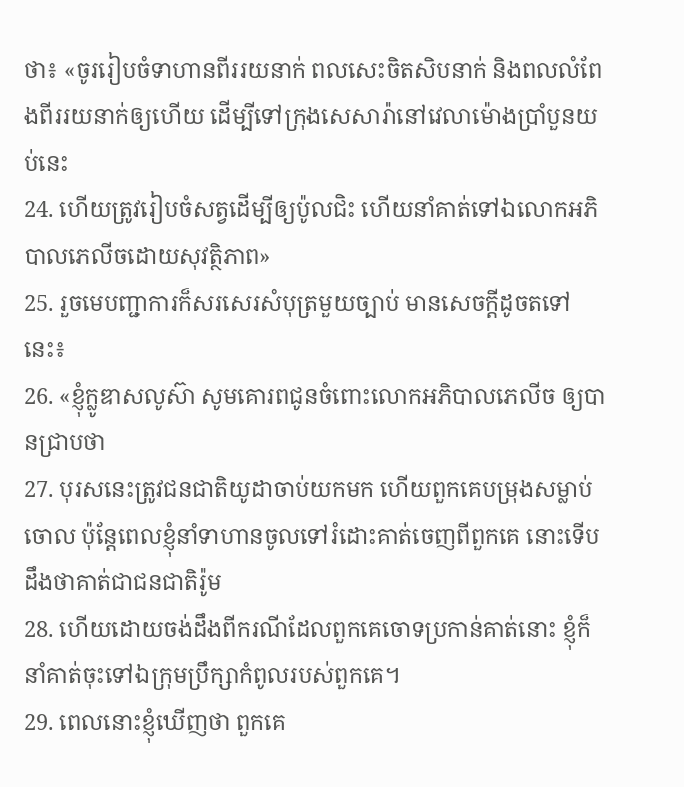ថា៖ «ចូររៀបចំទាហានពីររយនាក់ ពលសេះចិតសិបនាក់ និងពលលំពែងពីររយនាក់ឲ្យហើយ ដើម្បីទៅក្រុងសេសារ៉ានៅវេលាម៉ោងប្រាំបួនយប់នេះ
24. ហើយត្រូវរៀបចំសត្វដើម្បីឲ្យប៉ូលជិះ ហើយនាំគាត់ទៅឯលោកអភិបាលភេលីចដោយសុវត្ថិភាព»
25. រួចមេបញ្ជាការក៏សរសេរសំបុត្រមួយច្បាប់ មានសេចក្ដីដូចតទៅនេះ៖
26. «ខ្ញុំក្លូឌាសលូស៊ា សូមគោរពជូនចំពោះលោកអភិបាលភេលីច ឲ្យបានជ្រាបថា
27. បុរសនេះត្រូវជនជាតិយូដាចាប់យកមក ហើយពួកគេបម្រុងសម្លាប់ចោល ប៉ុន្ដែពេលខ្ញុំនាំទាហានចូលទៅរំដោះគាត់ចេញពីពួកគេ នោះទើបដឹងថាគាត់ជាជនជាតិរ៉ូម
28. ហើយដោយចង់ដឹងពីករណីដែលពួកគេចោទប្រកាន់គាត់នោះ ខ្ញុំក៏នាំគាត់ចុះទៅឯក្រុមប្រឹក្សាកំពូលរបស់ពួកគេ។
29. ពេលនោះខ្ញុំឃើញថា ពួកគេ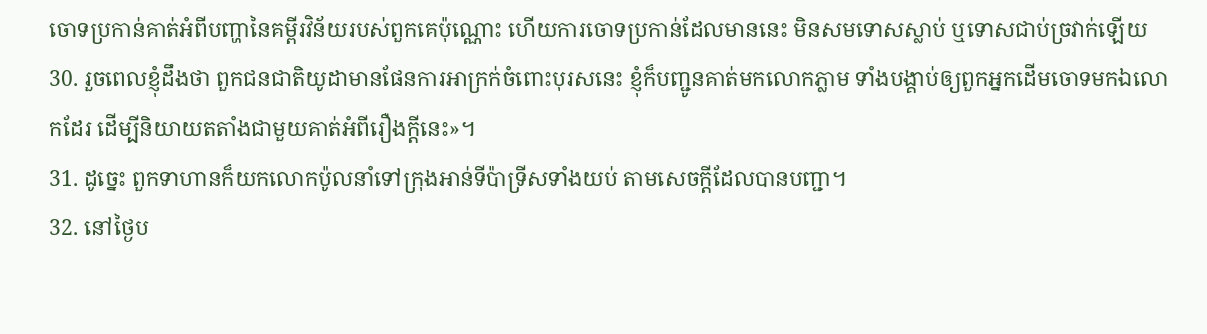ចោទប្រកាន់គាត់អំពីបញ្ហានៃគម្ពីរវិន័យរបស់ពួកគេប៉ុណ្ណោះ ហើយការចោទប្រកាន់ដែលមាននេះ មិនសមទោសស្លាប់ ឬទោសជាប់ច្រវាក់ឡើយ
30. រួចពេលខ្ញុំដឹងថា ពួកជនជាតិយូដាមានផែនការអាក្រក់ចំពោះបុរសនេះ ខ្ញុំក៏បញ្ជូនគាត់មកលោកភ្លាម ទាំងបង្គាប់ឲ្យពួកអ្នកដើមចោទមកឯលោកដែរ ដើម្បីនិយាយតតាំងជាមួយគាត់អំពីរឿងក្ដីនេះ»។
31. ដូច្នេះ ពួកទាហានក៏យកលោកប៉ូលនាំទៅក្រុងអាន់ទីប៉ាទ្រីសទាំងយប់ តាមសេចក្ដីដែលបានបញ្ជា។
32. នៅថ្ងៃប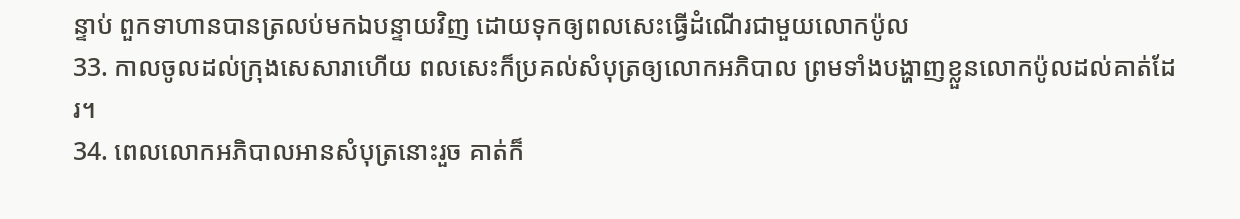ន្ទាប់ ពួកទាហានបានត្រលប់មកឯបន្ទាយវិញ ដោយទុកឲ្យពលសេះធ្វើដំណើរជាមួយលោកប៉ូល
33. កាលចូលដល់ក្រុងសេសារាហើយ ពលសេះក៏ប្រគល់សំបុត្រឲ្យលោកអភិបាល ព្រមទាំងបង្ហាញខ្លួនលោកប៉ូលដល់គាត់ដែរ។
34. ពេលលោកអភិបាលអានសំបុត្រនោះរួច គាត់ក៏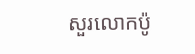សួរលោកប៉ូ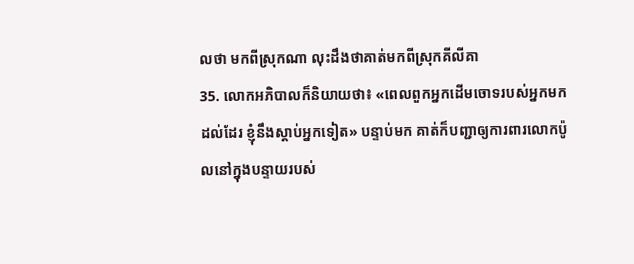លថា មកពីស្រុកណា លុះដឹងថាគាត់មកពីស្រុកគីលីគា
35. លោកអភិបាលក៏និយាយថា៖ «ពេលពួកអ្នកដើមចោទរបស់អ្នកមកដល់ដែរ ខ្ញុំនឹងស្ដាប់អ្នកទៀត» បន្ទាប់មក គាត់ក៏បញ្ជាឲ្យការពារលោកប៉ូលនៅក្នុងបន្ទាយរបស់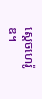ស្ដេចហេរ៉ូឌ។